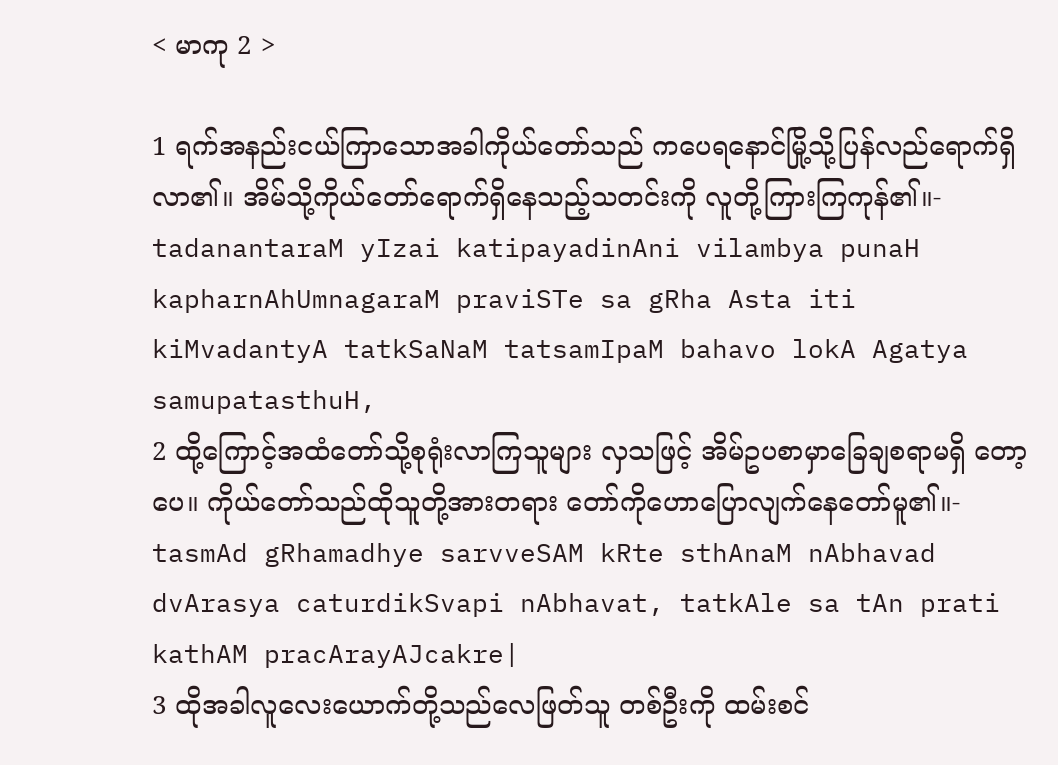< မာကု 2 >

1 ရက်အနည်းငယ်ကြာသောအခါကိုယ်တော်သည် ကပေရနောင်မြို့သို့ပြန်လည်ရောက်ရှိလာ၏။ အိမ်သို့ကိုယ်တော်ရောက်ရှိနေသည့်သတင်းကို လူတို့ကြားကြကုန်၏။-
tadanantaraM yIzai katipayadinAni vilambya punaH kapharnAhUmnagaraM praviSTe sa gRha Asta iti kiMvadantyA tatkSaNaM tatsamIpaM bahavo lokA Agatya samupatasthuH,
2 ထို့ကြောင့်အထံတော်သို့စုရုံးလာကြသူများ လှသဖြင့် အိမ်ဥပစာမှာခြေချစရာမရှိ တော့ပေ။ ကိုယ်တော်သည်ထိုသူတို့အားတရား တော်ကိုဟောပြောလျက်နေတော်မူ၏။-
tasmAd gRhamadhye sarvveSAM kRte sthAnaM nAbhavad dvArasya caturdikSvapi nAbhavat, tatkAle sa tAn prati kathAM pracArayAJcakre|
3 ထိုအခါလူလေးယောက်တို့သည်လေဖြတ်သူ တစ်ဦးကို ထမ်းစင်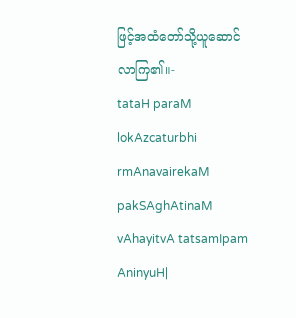ဖြင့်အထံတော်သို့ယူဆောင် လာကြ၏။-
tataH paraM lokAzcaturbhi rmAnavairekaM pakSAghAtinaM vAhayitvA tatsamIpam AninyuH|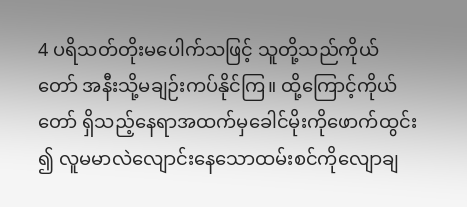4 ပရိသတ်တိုးမပေါက်သဖြင့် သူတို့သည်ကိုယ်တော် အနီးသို့မချဉ်းကပ်နိုင်ကြ။ ထို့ကြောင့်ကိုယ်တော် ရှိသည့်နေရာအထက်မှခေါင်မိုးကိုဖောက်ထွင်း၍ လူမမာလဲလျောင်းနေသောထမ်းစင်ကိုလျောချ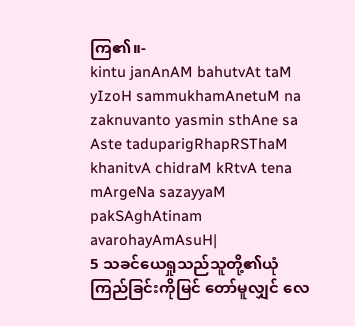ကြ၏။-
kintu janAnAM bahutvAt taM yIzoH sammukhamAnetuM na zaknuvanto yasmin sthAne sa Aste taduparigRhapRSThaM khanitvA chidraM kRtvA tena mArgeNa sazayyaM pakSAghAtinam avarohayAmAsuH|
5 သခင်ယေရှုသည်သူတို့၏ယုံကြည်ခြင်းကိုမြင် တော်မူလျှင် လေ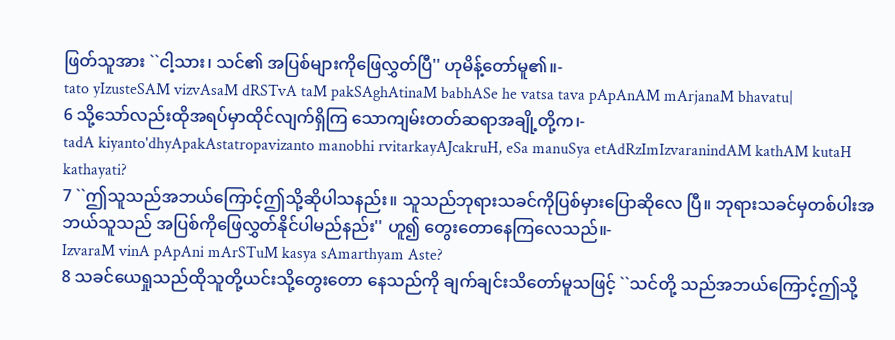ဖြတ်သူအား ``ငါ့သား၊ သင်၏ အပြစ်များကိုဖြေလွှတ်ပြီ'' ဟုမိန့်တော်မူ၏။-
tato yIzusteSAM vizvAsaM dRSTvA taM pakSAghAtinaM babhASe he vatsa tava pApAnAM mArjanaM bhavatu|
6 သို့သော်လည်းထိုအရပ်မှာထိုင်လျက်ရှိကြ သောကျမ်းတတ်ဆရာအချို့တို့က၊-
tadA kiyanto'dhyApakAstatropavizanto manobhi rvitarkayAJcakruH, eSa manuSya etAdRzImIzvaranindAM kathAM kutaH kathayati?
7 ``ဤသူသည်အဘယ်ကြောင့်ဤသို့ဆိုပါသနည်း။ သူသည်ဘုရားသခင်ကိုပြစ်မှားပြောဆိုလေ ပြီ။ ဘုရားသခင်မှတစ်ပါးအဘယ်သူသည် အပြစ်ကိုဖြေလွှတ်နိုင်ပါမည်နည်း'' ဟူ၍ တွေးတောနေကြလေသည်။-
IzvaraM vinA pApAni mArSTuM kasya sAmarthyam Aste?
8 သခင်ယေရှုသည်ထိုသူတို့ယင်းသို့တွေးတော နေသည်ကို ချက်ချင်းသိတော်မူသဖြင့် ``သင်တို့ သည်အဘယ်ကြောင့်ဤသို့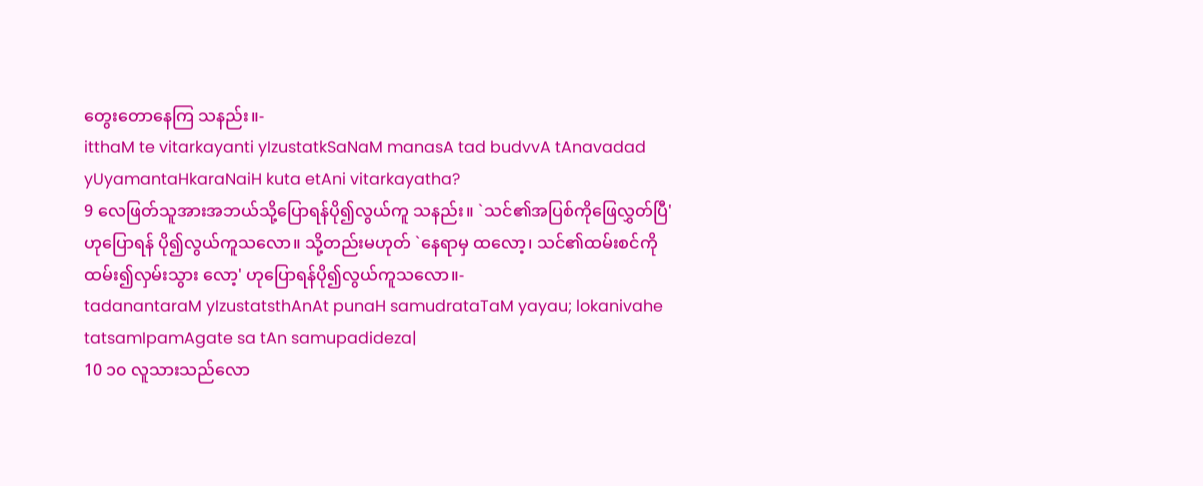တွေးတောနေကြ သနည်း။-
itthaM te vitarkayanti yIzustatkSaNaM manasA tad budvvA tAnavadad yUyamantaHkaraNaiH kuta etAni vitarkayatha?
9 လေဖြတ်သူအားအဘယ်သို့ပြောရန်ပို၍လွယ်ကူ သနည်း။ `သင်၏အပြစ်ကိုဖြေလွှတ်ပြီ' ဟုပြောရန် ပို၍လွယ်ကူသလော။ သို့တည်းမဟုတ် `နေရာမှ ထလော့၊ သင်၏ထမ်းစင်ကိုထမ်း၍လှမ်းသွား လော့' ဟုပြောရန်ပို၍လွယ်ကူသလော။-
tadanantaraM yIzustatsthAnAt punaH samudrataTaM yayau; lokanivahe tatsamIpamAgate sa tAn samupadideza|
10 ၁၀ လူသားသည်လော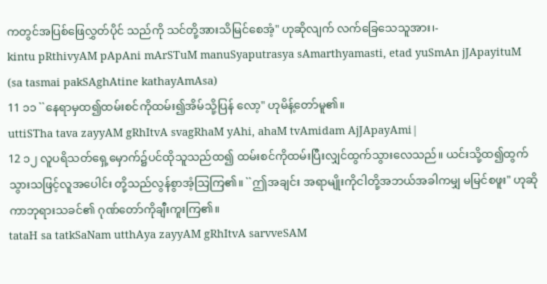ကတွင်အပြစ်ဖြေလွှတ်ပိုင် သည်ကို သင်တို့အားသိမြင်စေအံ့'' ဟုဆိုလျက် လက်ခြေသေသူအား၊-
kintu pRthivyAM pApAni mArSTuM manuSyaputrasya sAmarthyamasti, etad yuSmAn jJApayituM (sa tasmai pakSAghAtine kathayAmAsa)
11 ၁၁ ``နေရာမှထ၍ထမ်းစင်ကိုထမ်း၍အိမ်သို့ပြန် လော့'' ဟုမိန့်တော်မူ၏။
uttiSTha tava zayyAM gRhItvA svagRhaM yAhi, ahaM tvAmidam AjJApayAmi|
12 ၁၂ လူပရိသတ်ရှေ့မှောက်၌ပင်ထိုသူသည်ထ၍ ထမ်းစင်ကိုထမ်းပြီးလျှင်ထွက်သွားလေသည်။ ယင်းသို့ထ၍ထွက်သွားသဖြင့်လူအပေါင်း တို့သည်လွန်စွာအံ့သြကြ၏။ ``ဤအချင်း အရာမျိုးကိုငါတို့အဘယ်အခါကမျှ မမြင်စဖူး'' ဟုဆိုကာဘုရားသခင်၏ ဂုဏ်တော်ကိုချီးကူးကြ၏။
tataH sa tatkSaNam utthAya zayyAM gRhItvA sarvveSAM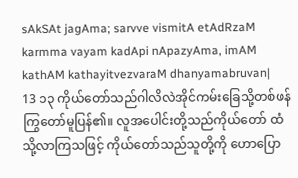sAkSAt jagAma; sarvve vismitA etAdRzaM karmma vayam kadApi nApazyAma, imAM kathAM kathayitvezvaraM dhanyamabruvan|
13 ၁၃ ကိုယ်တော်သည်ဂါလိလဲအိုင်ကမ်းခြေသို့တစ်ဖန် ကြွတော်မူပြန်၏။ လူအပေါင်းတို့သည်ကိုယ်တော် ထံသို့လာကြသဖြင့် ကိုယ်တော်သည်သူတို့ကို ဟောပြော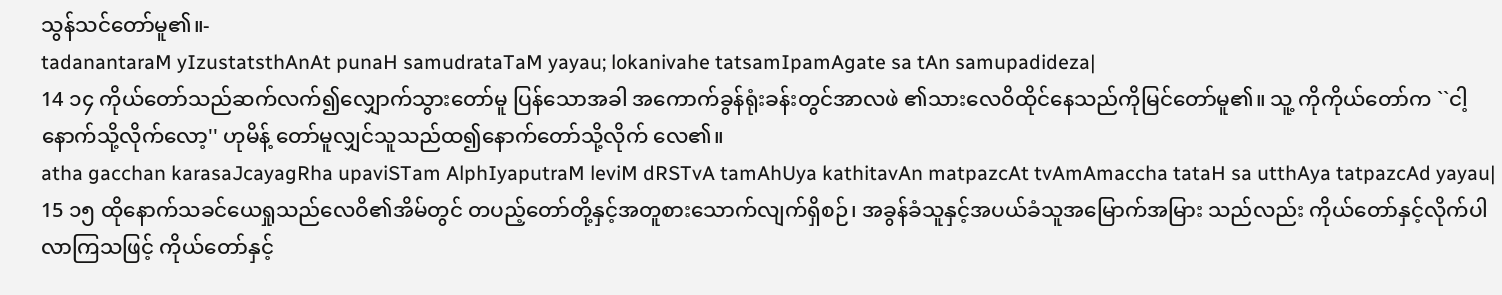သွန်သင်တော်မူ၏။-
tadanantaraM yIzustatsthAnAt punaH samudrataTaM yayau; lokanivahe tatsamIpamAgate sa tAn samupadideza|
14 ၁၄ ကိုယ်တော်သည်ဆက်လက်၍လျှောက်သွားတော်မူ ပြန်သောအခါ အကောက်ခွန်ရုံးခန်းတွင်အာလဖဲ ၏သားလေဝိထိုင်နေသည်ကိုမြင်တော်မူ၏။ သူ့ ကိုကိုယ်တော်က ``ငါ့နောက်သို့လိုက်လော့'' ဟုမိန့် တော်မူလျှင်သူသည်ထ၍နောက်တော်သို့လိုက် လေ၏။
atha gacchan karasaJcayagRha upaviSTam AlphIyaputraM leviM dRSTvA tamAhUya kathitavAn matpazcAt tvAmAmaccha tataH sa utthAya tatpazcAd yayau|
15 ၁၅ ထိုနောက်သခင်ယေရှုသည်လေဝိ၏အိမ်တွင် တပည့်တော်တို့နှင့်အတူစားသောက်လျက်ရှိစဉ်၊ အခွန်ခံသူနှင့်အပယ်ခံသူအမြောက်အမြား သည်လည်း ကိုယ်တော်နှင့်လိုက်ပါလာကြသဖြင့် ကိုယ်တော်နှင့်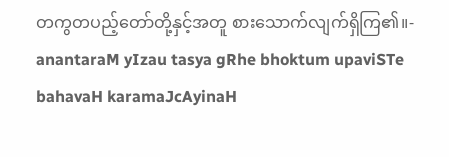တကွတပည့်တော်တို့နှင့်အတူ စားသောက်လျက်ရှိကြ၏။-
anantaraM yIzau tasya gRhe bhoktum upaviSTe bahavaH karamaJcAyinaH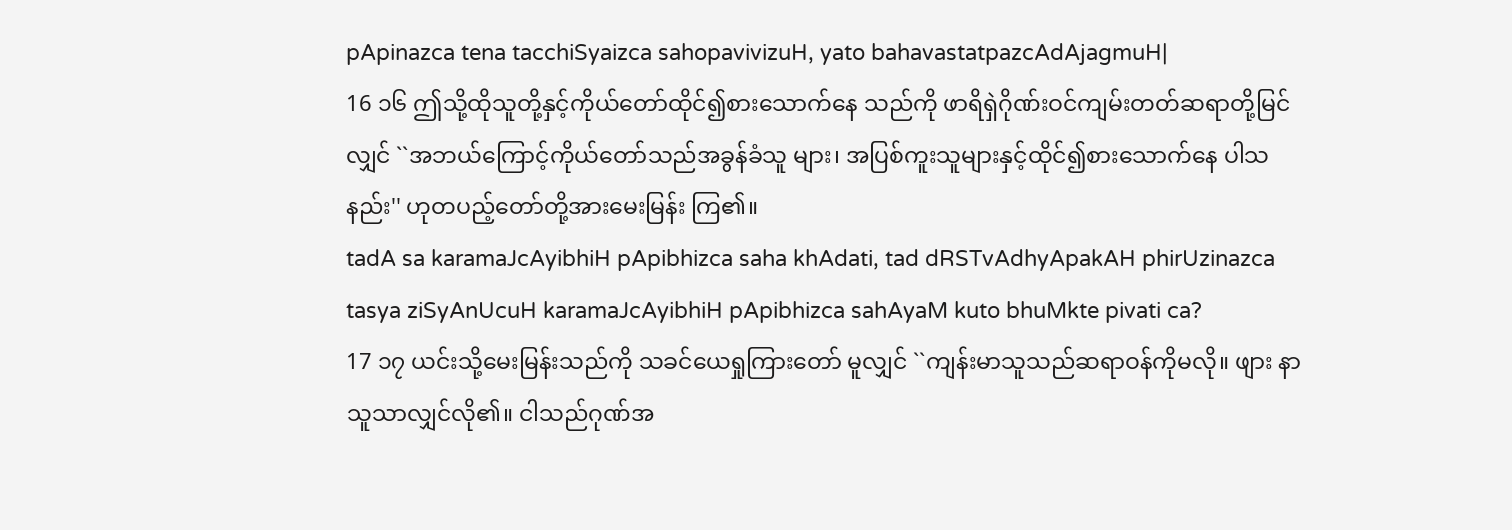pApinazca tena tacchiSyaizca sahopavivizuH, yato bahavastatpazcAdAjagmuH|
16 ၁၆ ဤသို့ထိုသူတို့နှင့်ကိုယ်တော်ထိုင်၍စားသောက်နေ သည်ကို ဖာရိရှဲဂိုဏ်းဝင်ကျမ်းတတ်ဆရာတို့မြင် လျှင် ``အဘယ်ကြောင့်ကိုယ်တော်သည်အခွန်ခံသူ များ၊ အပြစ်ကူးသူများနှင့်ထိုင်၍စားသောက်နေ ပါသနည်း'' ဟုတပည့်တော်တို့အားမေးမြန်း ကြ၏။
tadA sa karamaJcAyibhiH pApibhizca saha khAdati, tad dRSTvAdhyApakAH phirUzinazca tasya ziSyAnUcuH karamaJcAyibhiH pApibhizca sahAyaM kuto bhuMkte pivati ca?
17 ၁၇ ယင်းသို့မေးမြန်းသည်ကို သခင်ယေရှုကြားတော် မူလျှင် ``ကျန်းမာသူသည်ဆရာဝန်ကိုမလို။ ဖျား နာသူသာလျှင်လို၏။ ငါသည်ဂုဏ်အ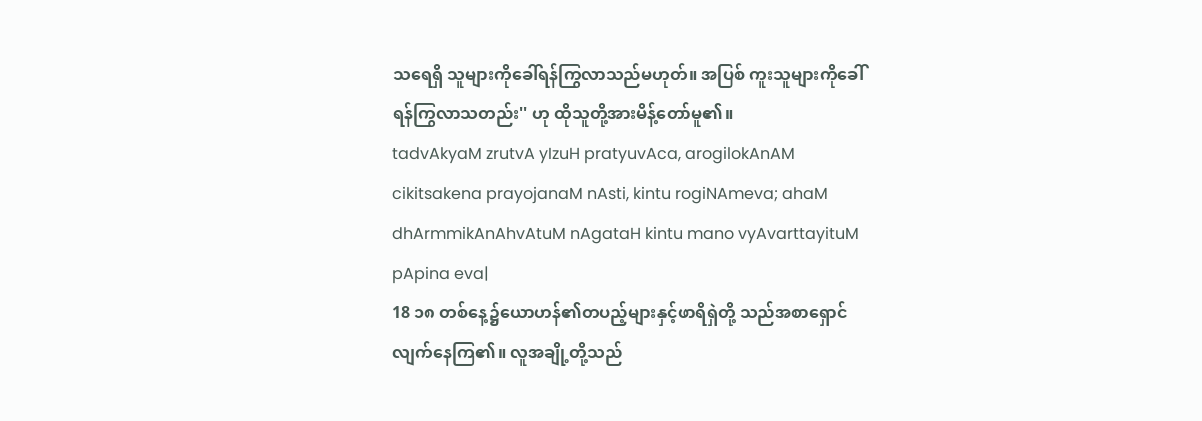သရေရှိ သူများကိုခေါ်ရန်ကြွလာသည်မဟုတ်။ အပြစ် ကူးသူများကိုခေါ်ရန်ကြွလာသတည်း'' ဟု ထိုသူတို့အားမိန့်တော်မူ၏။
tadvAkyaM zrutvA yIzuH pratyuvAca, arogilokAnAM cikitsakena prayojanaM nAsti, kintu rogiNAmeva; ahaM dhArmmikAnAhvAtuM nAgataH kintu mano vyAvarttayituM pApina eva|
18 ၁၈ တစ်နေ့၌ယောဟန်၏တပည့်များနှင့်ဖာရိရှဲတို့ သည်အစာရှောင်လျက်နေကြ၏။ လူအချို့တို့သည်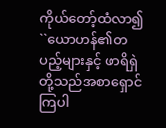ကိုယ်တော့်ထံလာ၍ ``ယောဟန်၏တပည့်များနှင့် ဖာရိရှဲတို့သည်အစာရှောင်ကြပါ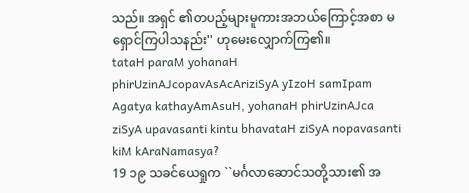သည်။ အရှင် ၏တပည့်များမူကားအဘယ်ကြောင့်အစာ မရှောင်ကြပါသနည်း'' ဟုမေးလျှောက်ကြ၏။
tataH paraM yohanaH phirUzinAJcopavAsAcAriziSyA yIzoH samIpam Agatya kathayAmAsuH, yohanaH phirUzinAJca ziSyA upavasanti kintu bhavataH ziSyA nopavasanti kiM kAraNamasya?
19 ၁၉ သခင်ယေရှုက ``မင်္ဂလာဆောင်သတို့သား၏ အ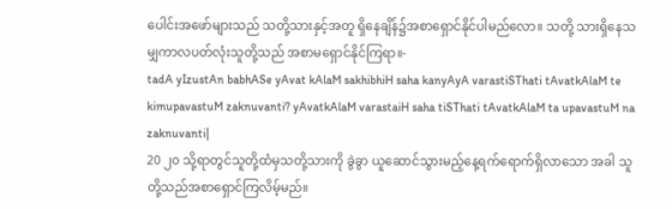ပေါင်းအဖော်များသည် သတို့သားနှင့်အတူ ရှိနေချိန်၌အစာရှောင်နိုင်ပါမည်လော။ သတို့ သားရှိနေသမျှကာလပတ်လုံးသူတို့သည် အစာမရှောင်နိုင်ကြရာ။-
tadA yIzustAn babhASe yAvat kAlaM sakhibhiH saha kanyAyA varastiSThati tAvatkAlaM te kimupavastuM zaknuvanti? yAvatkAlaM varastaiH saha tiSThati tAvatkAlaM ta upavastuM na zaknuvanti|
20 ၂၀ သို့ရာတွင်သူတို့ထံမှသတို့သားကို ခွဲခွာ ယူဆောင်သွားမည့်နေ့ရက်ရောက်ရှိလာသော အခါ သူတို့သည်အစာရှောင်ကြလိမ့်မည်။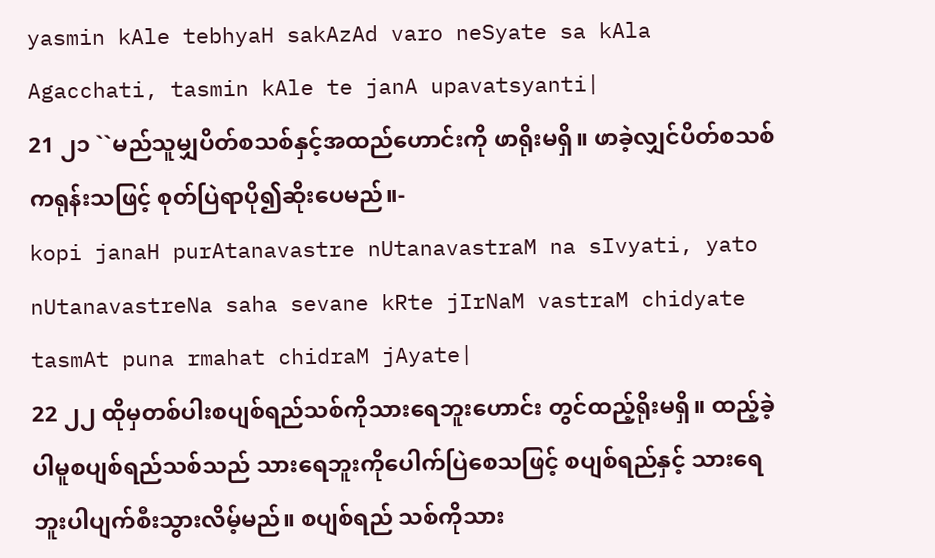yasmin kAle tebhyaH sakAzAd varo neSyate sa kAla Agacchati, tasmin kAle te janA upavatsyanti|
21 ၂၁ ``မည်သူမျှပိတ်စသစ်နှင့်အထည်ဟောင်းကို ဖာရိုးမရှိ။ ဖာခဲ့လျှင်ပိတ်စသစ်ကရုန်းသဖြင့် စုတ်ပြဲရာပို၍ဆိုးပေမည်။-
kopi janaH purAtanavastre nUtanavastraM na sIvyati, yato nUtanavastreNa saha sevane kRte jIrNaM vastraM chidyate tasmAt puna rmahat chidraM jAyate|
22 ၂၂ ထိုမှတစ်ပါးစပျစ်ရည်သစ်ကိုသားရေဘူးဟောင်း တွင်ထည့်ရိုးမရှိ။ ထည့်ခဲ့ပါမူစပျစ်ရည်သစ်သည် သားရေဘူးကိုပေါက်ပြဲစေသဖြင့် စပျစ်ရည်နှင့် သားရေဘူးပါပျက်စီးသွားလိမ့်မည်။ စပျစ်ရည် သစ်ကိုသား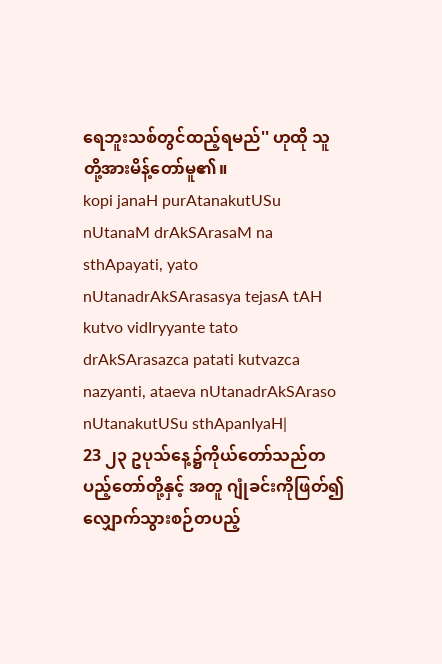ရေဘူးသစ်တွင်ထည့်ရမည်'' ဟုထို သူတို့အားမိန့်တော်မူ၏။
kopi janaH purAtanakutUSu nUtanaM drAkSArasaM na sthApayati, yato nUtanadrAkSArasasya tejasA tAH kutvo vidIryyante tato drAkSArasazca patati kutvazca nazyanti, ataeva nUtanadrAkSAraso nUtanakutUSu sthApanIyaH|
23 ၂၃ ဥပုသ်နေ့၌ကိုယ်တော်သည်တပည့်တော်တို့နှင့် အတူ ဂျုံခင်းကိုဖြတ်၍လျှောက်သွားစဉ်တပည့်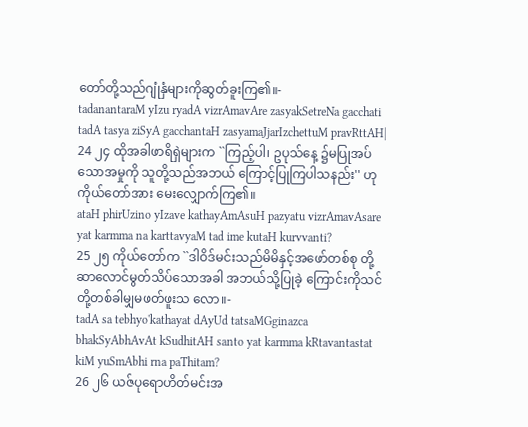တော်တို့သည်ဂျုံနှံများကိုဆွတ်ခူးကြ၏။-
tadanantaraM yIzu ryadA vizrAmavAre zasyakSetreNa gacchati tadA tasya ziSyA gacchantaH zasyamaJjarIzchettuM pravRttAH|
24 ၂၄ ထိုအခါဖာရိရှဲများက ``ကြည့်ပါ၊ ဥပုသ်နေ့ ၌မပြုအပ်သောအမှုကို သူတို့သည်အဘယ် ကြောင့်ပြုကြပါသနည်း'' ဟုကိုယ်တော်အား မေးလျှောက်ကြ၏။
ataH phirUzino yIzave kathayAmAsuH pazyatu vizrAmavAsare yat karmma na karttavyaM tad ime kutaH kurvvanti?
25 ၂၅ ကိုယ်တော်က ``ဒါဝိဒ်မင်းသည်မိမိနှင့်အဖော်တစ်စု တို့ဆာလောင်မွတ်သိပ်သောအခါ အဘယ်သို့ပြုခဲ့ ကြောင်းကိုသင်တို့တစ်ခါမျှမဖတ်ဖူးသ လော။-
tadA sa tebhyo'kathayat dAyUd tatsaMGginazca bhakSyAbhAvAt kSudhitAH santo yat karmma kRtavantastat kiM yuSmAbhi rna paThitam?
26 ၂၆ ယဇ်ပုရောဟိတ်မင်းအ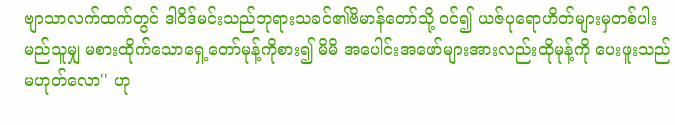ဗျာသာလက်ထက်တွင် ဒါဝိဒ်မင်းသည်ဘုရားသခင်၏ဗိမာန်တော်သို့ ဝင်၍ ယဇ်ပုရောဟိတ်များမှတစ်ပါးမည်သူမျှ မစားထိုက်သောရှေ့တော်မုန့်ကိုစား၍ မိမိ အပေါင်းအဖော်များအားလည်းထိုမုန့်ကို ပေးဖူးသည်မဟုတ်လော'' ဟု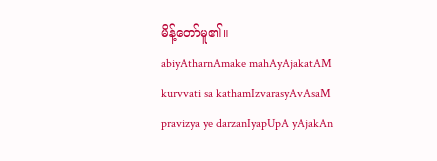မိန့်တော်မူ၏။
abiyAtharnAmake mahAyAjakatAM kurvvati sa kathamIzvarasyAvAsaM pravizya ye darzanIyapUpA yAjakAn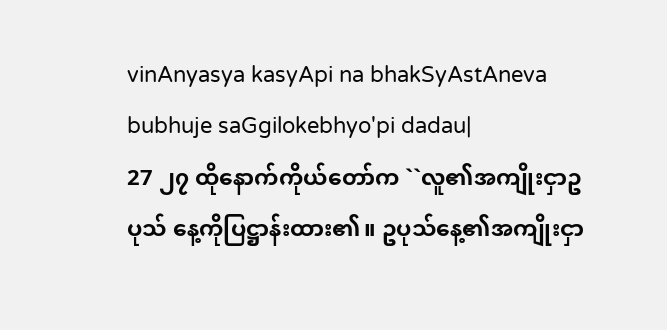vinAnyasya kasyApi na bhakSyAstAneva bubhuje saGgilokebhyo'pi dadau|
27 ၂၇ ထိုနောက်ကိုယ်တော်က ``လူ၏အကျိုးငှာဥပုသ် နေ့ကိုပြဋ္ဌာန်းထား၏။ ဥပုသ်နေ့၏အကျိုးငှာ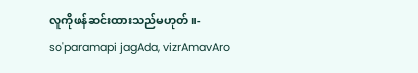လူကိုဖန်ဆင်းထားသည်မဟုတ်။-
so'paramapi jagAda, vizrAmavAro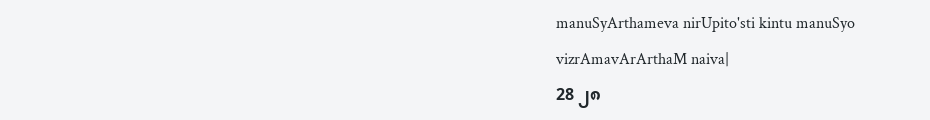manuSyArthameva nirUpito'sti kintu manuSyo vizrAmavArArthaM naiva|
28 ၂၈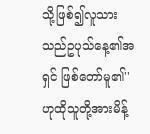သို့ဖြစ်၍လူသားသည်ဥပုသ်နေ့၏အရှင် ဖြစ်တော်မူ၏'' ဟုထိုသူတို့အားမိန့်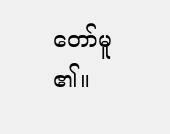တော်မူ၏။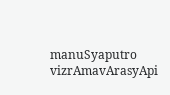manuSyaputro vizrAmavArasyApi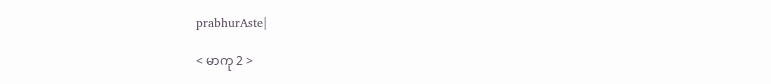prabhurAste|

< မာကု 2 >